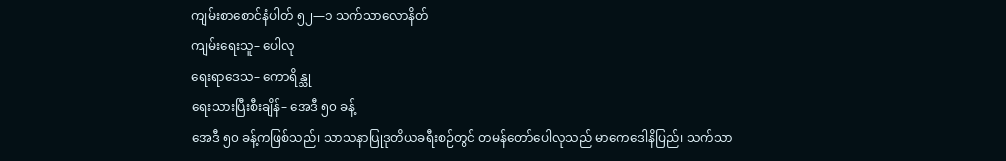ကျမ်းစာစောင်နံပါတ် ၅၂—၁ သက်သာလောနိတ်
ကျမ်းရေးသူ– ပေါလု
ရေးရာဒေသ– ကောရိန္သု
ရေးသားပြီးစီးချိန်– အေဒီ ၅၀ ခန့်
အေဒီ ၅၀ ခန့်ကဖြစ်သည်၊ သာသနာပြုဒုတိယခရီးစဉ်တွင် တမန်တော်ပေါလုသည် မာကေဒေါနိပြည်၊ သက်သာ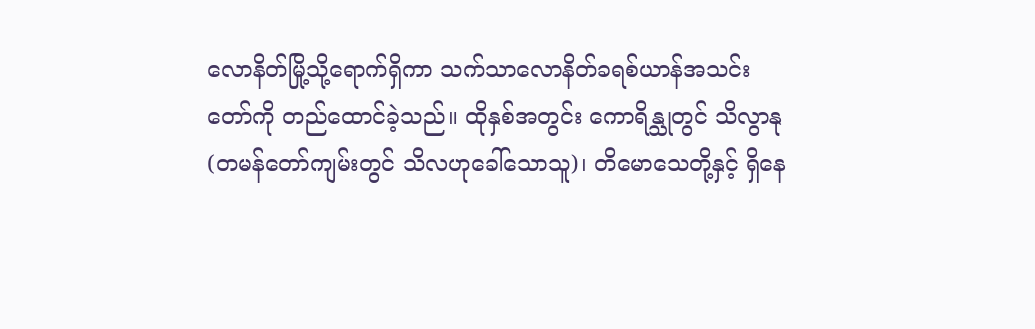လောနိတ်မြို့သို့ရောက်ရှိကာ သက်သာလောနိတ်ခရစ်ယာန်အသင်းတော်ကို တည်ထောင်ခဲ့သည်။ ထိုနှစ်အတွင်း ကောရိန္သုတွင် သိလွာနု (တမန်တော်ကျမ်းတွင် သိလဟုခေါ်သောသူ)၊ တိမောသေတို့နှင့် ရှိနေ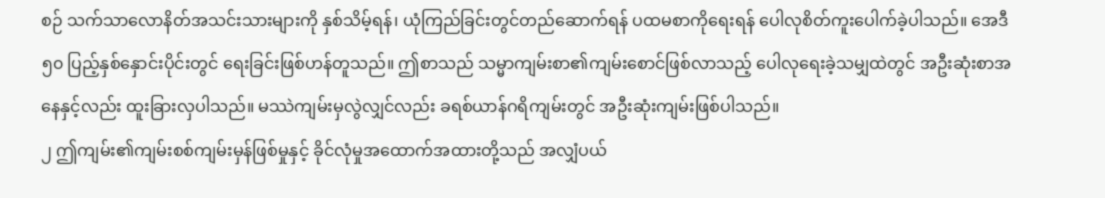စဉ် သက်သာလောနိတ်အသင်းသားများကို နှစ်သိမ့်ရန်၊ ယုံကြည်ခြင်းတွင်တည်ဆောက်ရန် ပထမစာကိုရေးရန် ပေါလုစိတ်ကူးပေါက်ခဲ့ပါသည်။ အေဒီ ၅၀ ပြည့်နှစ်နှောင်းပိုင်းတွင် ရေးခြင်းဖြစ်ဟန်တူသည်။ ဤစာသည် သမ္မာကျမ်းစာ၏ကျမ်းစောင်ဖြစ်လာသည့် ပေါလုရေးခဲ့သမျှထဲတွင် အဦးဆုံးစာအနေနှင့်လည်း ထူးခြားလှပါသည်။ မဿဲကျမ်းမှလွဲလျှင်လည်း ခရစ်ယာန်ဂရိကျမ်းတွင် အဦးဆုံးကျမ်းဖြစ်ပါသည်။
၂ ဤကျမ်း၏ကျမ်းစစ်ကျမ်းမှန်ဖြစ်မှုနှင့် ခိုင်လုံမှုအထောက်အထားတို့သည် အလျှံပယ်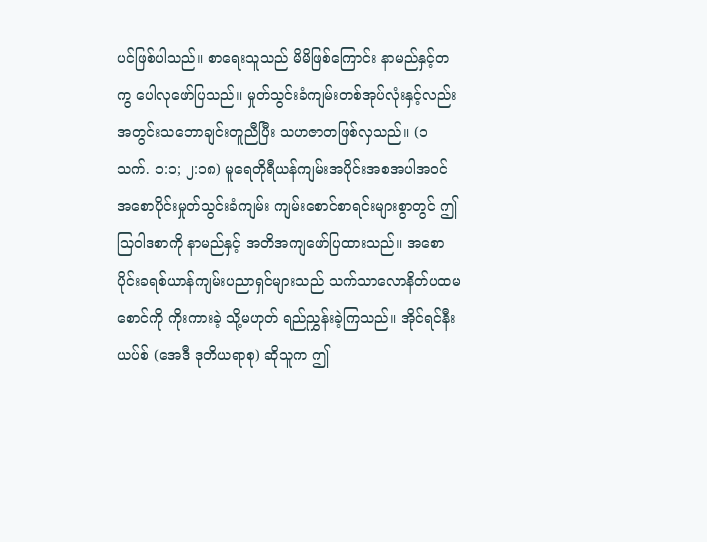ပင်ဖြစ်ပါသည်။ စာရေးသူသည် မိမိဖြစ်ကြောင်း နာမည်နှင့်တကွ ပေါလုဖော်ပြသည်။ မှုတ်သွင်းခံကျမ်းတစ်အုပ်လုံးနှင့်လည်း အတွင်းသဘောချင်းတူညီပြီး သဟဇာတဖြစ်လှသည်။ (၁ သက်. ၁:၁; ၂:၁၈) မူရေတိုရီယန်ကျမ်းအပိုင်းအစအပါအဝင် အစောပိုင်းမှုတ်သွင်းခံကျမ်း ကျမ်းစောင်စာရင်းများစွာတွင် ဤသြဝါဒစာကို နာမည်နှင့် အတိအကျဖော်ပြထားသည်။ အစောပိုင်းခရစ်ယာန်ကျမ်းပညာရှင်များသည် သက်သာလောနိတ်ပထမစောင်ကို ကိုးကားခဲ့ သို့မဟုတ် ရည်ညွှန်းခဲ့ကြသည်။ အိုင်ရင်နီးယပ်စ် (အေဒီ ဒုတိယရာစု) ဆိုသူက ဤ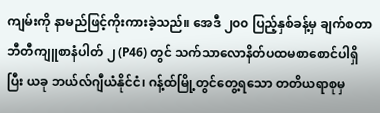ကျမ်းကို နာမည်ဖြင့်ကိုးကားခဲ့သည်။ အေဒီ ၂၀၀ ပြည့်နှစ်ခန့်မှ ချက်စတာဘီတီကျူစာနံပါတ် ၂ (P46) တွင် သက်သာလောနိတ်ပထမစာစောင်ပါရှိပြီး ယခု ဘယ်လ်ဂျီယံနိုင်ငံ၊ ဂန့်ထ်မြို့တွင်တွေ့ရသော တတိယရာစုမှ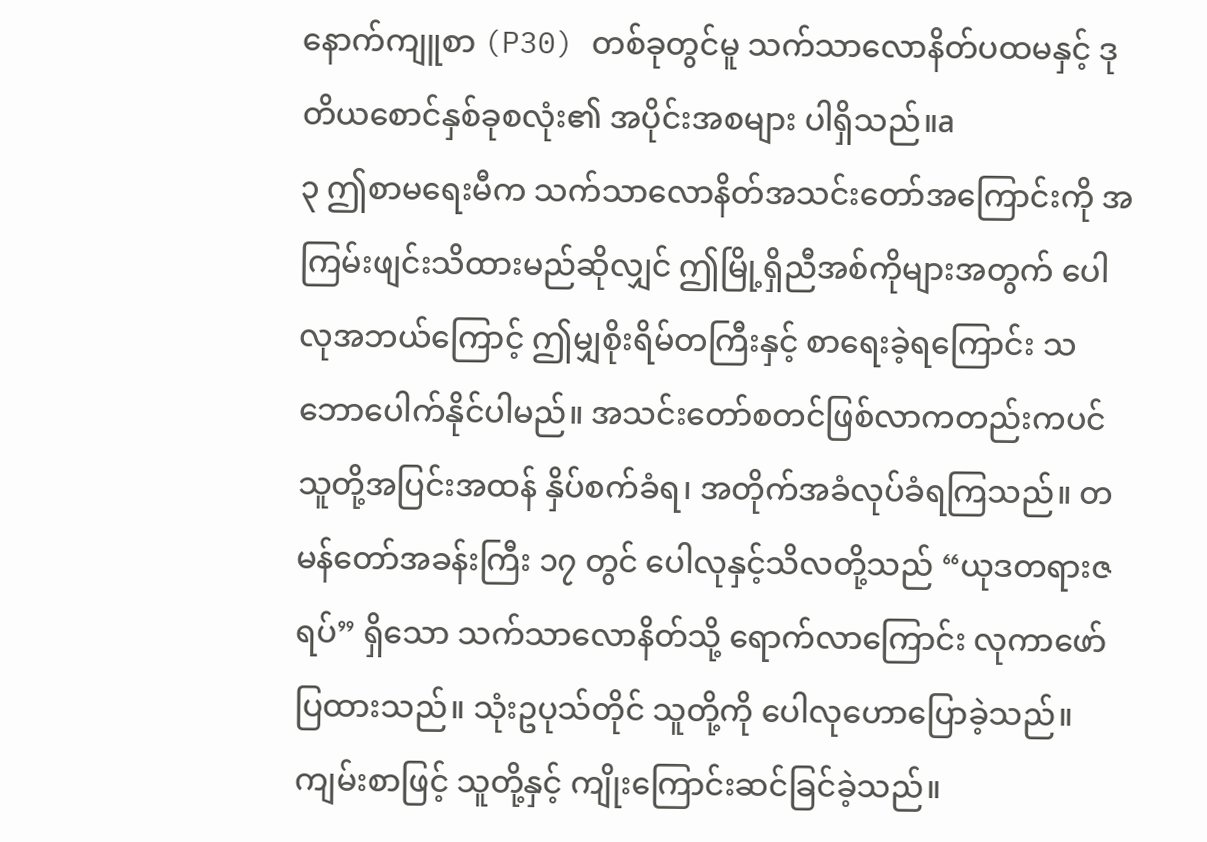နောက်ကျူစာ (P30) တစ်ခုတွင်မူ သက်သာလောနိတ်ပထမနှင့် ဒုတိယစောင်နှစ်ခုစလုံး၏ အပိုင်းအစများ ပါရှိသည်။a
၃ ဤစာမရေးမီက သက်သာလောနိတ်အသင်းတော်အကြောင်းကို အကြမ်းဖျင်းသိထားမည်ဆိုလျှင် ဤမြို့ရှိညီအစ်ကိုများအတွက် ပေါလုအဘယ်ကြောင့် ဤမျှစိုးရိမ်တကြီးနှင့် စာရေးခဲ့ရကြောင်း သဘောပေါက်နိုင်ပါမည်။ အသင်းတော်စတင်ဖြစ်လာကတည်းကပင် သူတို့အပြင်းအထန် နှိပ်စက်ခံရ၊ အတိုက်အခံလုပ်ခံရကြသည်။ တမန်တော်အခန်းကြီး ၁၇ တွင် ပေါလုနှင့်သိလတို့သည် “ယုဒတရားဇရပ်” ရှိသော သက်သာလောနိတ်သို့ ရောက်လာကြောင်း လုကာဖော်ပြထားသည်။ သုံးဥပုသ်တိုင် သူတို့ကို ပေါလုဟောပြောခဲ့သည်။ ကျမ်းစာဖြင့် သူတို့နှင့် ကျိုးကြောင်းဆင်ခြင်ခဲ့သည်။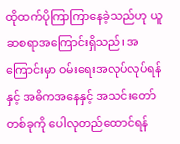ထိုထက်ပိုကြာကြာနေခဲ့သည်ဟု ယူဆစရာအကြောင်းရှိသည်၊ အကြောင်းမှာ ဝမ်းရေးအလုပ်လုပ်ရန်နှင့် အဓိကအနေနှင့် အသင်းတော်တစ်ခုကို ပေါလုတည်ထောင်ရန်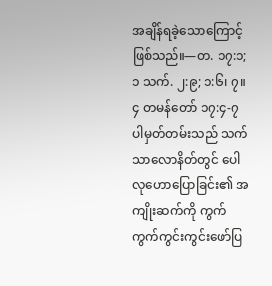အချိန်ရခဲ့သောကြောင့်ဖြစ်သည်။—တ. ၁၇:၁; ၁ သက်. ၂:၉; ၁:၆၊ ၇။
၄ တမန်တော် ၁၇:၄-၇ ပါမှတ်တမ်းသည် သက်သာလောနိတ်တွင် ပေါလုဟောပြောခြင်း၏ အကျိုးဆက်ကို ကွက်ကွက်ကွင်းကွင်းဖော်ပြ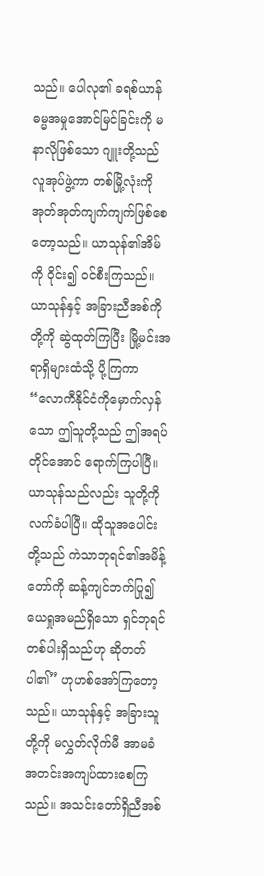သည်။ ပေါလု၏ ခရစ်ယာန်ဓမ္မအမှုအောင်မြင်ခြင်းကို မနာလိုဖြစ်သော ဂျူးတို့သည် လူအုပ်ဖွဲ့ကာ တစ်မြို့လုံးကို အုတ်အုတ်ကျက်ကျက်ဖြစ်စေတော့သည်။ ယာသုန်၏အိမ်ကို ဝိုင်း၍ ဝင်စီးကြသည်။ ယာသုန်နှင့် အခြားညီအစ်ကိုတို့ကို ဆွဲထုတ်ကြပြီး မြို့မင်းအရာရှိများထံသို့ ပို့ကြကာ “လောကီနိုင်ငံကိုမှောက်လှန်သော ဤသူတို့သည် ဤအရပ်တိုင်အောင် ရောက်ကြပါပြီ။ ယာသုန်သည်လည်း သူတို့ကိုလက်ခံပါပြီ။ ထိုသူအပေါင်းတို့သည် ကဲသာဘုရင်၏အမိန့်တော်ကို ဆန့်ကျင်ဘက်ပြု၍ ယေရှုအမည်ရှိသော ရှင်ဘုရင်တစ်ပါးရှိသည်ဟု ဆိုတတ်ပါ၏” ဟုဟစ်အော်ကြတော့သည်။ ယာသုန်နှင့် အခြားသူတို့ကို မလွှတ်လိုက်မီ အာမခံအတင်းအကျပ်ထားစေကြသည်။ အသင်းတော်ရှိညီအစ်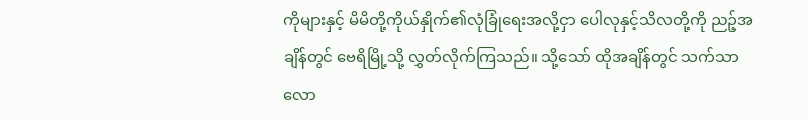ကိုများနှင့် မိမိတို့ကိုယ်နှိုက်၏လုံခြုံရေးအလို့ငှာ ပေါလုနှင့်သိလတို့ကို ညဉ့်အချိန်တွင် ဗေရိမြို့သို့ လွှတ်လိုက်ကြသည်။ သို့သော် ထိုအချိန်တွင် သက်သာလော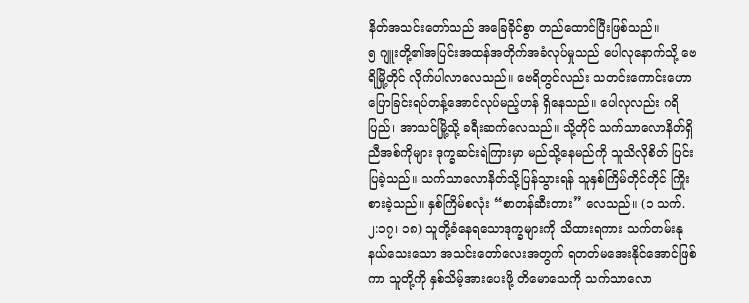နိတ်အသင်းတော်သည် အခြေခိုင်စွာ တည်ထောင်ပြီးဖြစ်သည်။
၅ ဂျူးတို့၏အပြင်းအထန်အတိုက်အခံလုပ်မှုသည် ပေါလုနောက်သို့ ဗေရိမြို့တိုင် လိုက်ပါလာလေသည်။ ဗေရိတွင်လည်း သတင်းကောင်းဟောပြောခြင်းရပ်တန့်အောင်လုပ်မည့်ဟန် ရှိနေသည်။ ပေါလုလည်း ဂရိပြည်၊ အာသင်မြို့သို့ ခရီးဆက်လေသည်။ သို့တိုင် သက်သာလောနိတ်ရှိညီအစ်ကိုများ ဒုက္ခဆင်းရဲကြားမှာ မည်သို့နေမည်ကို သူသိလိုစိတ် ပြင်းပြခဲ့သည်။ သက်သာလောနိတ်သို့ပြန်သွားရန် သူနှစ်ကြိမ်တိုင်တိုင် ကြိုးစားခဲ့သည်။ နှစ်ကြိမ်စလုံး “စာတန်ဆီးတား” လေသည်။ (၁ သက်. ၂:၁၇၊ ၁၈) သူတို့ခံနေရသောဒုက္ခများကို သိထားရကား သက်တမ်းနုနယ်သေးသော အသင်းတော်လေးအတွက် ရတတ်မအေးနိုင်အောင်ဖြစ်ကာ သူတို့ကို နှစ်သိမ့်အားပေးဖို့ တိမောသေကို သက်သာလော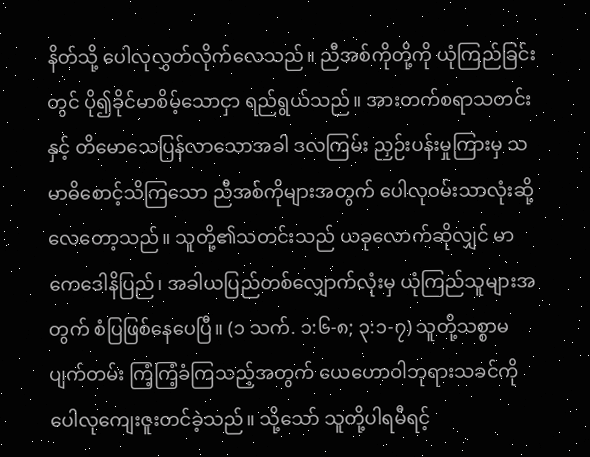နိတ်သို့ ပေါလုလွှတ်လိုက်လေသည်။ ညီအစ်ကိုတို့ကို ယုံကြည်ခြင်းတွင် ပို၍ခိုင်မာစိမ့်သောငှာ ရည်ရွယ်သည်။ အားတက်စရာသတင်းနှင့် တိမောသေပြန်လာသောအခါ ဒလကြမ်း ညှဉ်းပန်းမှုကြားမှ သမာဓိစောင့်သိကြသော ညီအစ်ကိုများအတွက် ပေါလုဝမ်းသာလုံးဆို့လေတော့သည်။ သူတို့၏သတင်းသည် ယခုလောက်ဆိုလျှင် မာကေဒေါနိပြည်၊ အခါယပြည်တစ်လျှောက်လုံးမှ ယုံကြည်သူများအတွက် စံပြဖြစ်နေပေပြီ။ (၁ သက်. ၁:၆-၈; ၃:၁-၇) သူတို့သစ္စာမပျက်တမ်း ကြံ့ကြံ့ခံကြသည့်အတွက် ယေဟောဝါဘုရားသခင်ကို ပေါလုကျေးဇူးတင်ခဲ့သည်။ သို့သော် သူတို့ပါရမီရင့်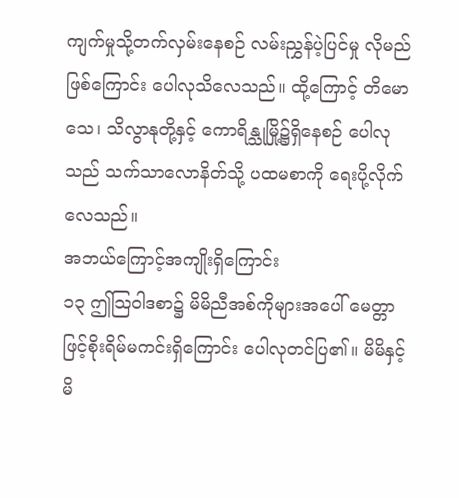ကျက်မှုသို့တက်လှမ်းနေစဉ် လမ်းညွှန်ပဲ့ပြင်မှု လိုမည်ဖြစ်ကြောင်း ပေါလုသိလေသည်။ ထို့ကြောင့် တိမောသေ၊ သိလွာနုတို့နှင့် ကောရိန္သုမြို့၌ရှိနေစဉ် ပေါလုသည် သက်သာလောနိတ်သို့ ပထမစာကို ရေးပို့လိုက်လေသည်။
အဘယ်ကြောင့်အကျိုးရှိကြောင်း
၁၃ ဤသြဝါဒစာ၌ မိမိညီအစ်ကိုများအပေါ် မေတ္တာဖြင့်စိုးရိမ်မကင်းရှိကြောင်း ပေါလုတင်ပြ၏။ မိမိနှင့် မိ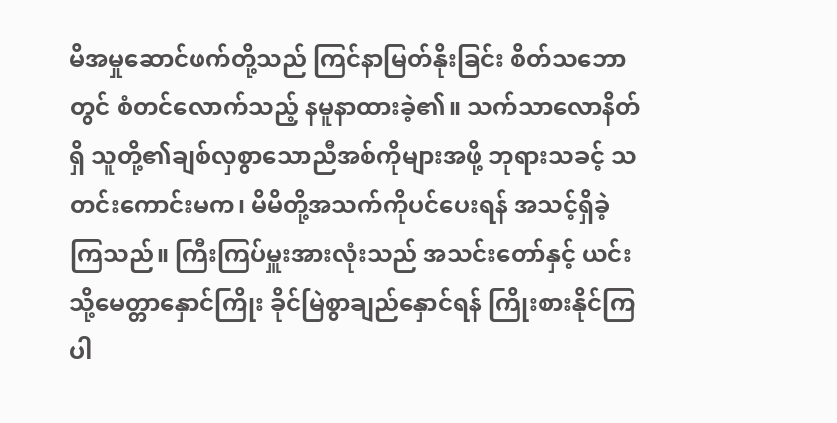မိအမှုဆောင်ဖက်တို့သည် ကြင်နာမြတ်နိုးခြင်း စိတ်သဘောတွင် စံတင်လောက်သည့် နမူနာထားခဲ့၏။ သက်သာလောနိတ်ရှိ သူတို့၏ချစ်လှစွာသောညီအစ်ကိုများအဖို့ ဘုရားသခင့် သတင်းကောင်းမက၊ မိမိတို့အသက်ကိုပင်ပေးရန် အသင့်ရှိခဲ့ကြသည်။ ကြီးကြပ်မှူးအားလုံးသည် အသင်းတော်နှင့် ယင်းသို့မေတ္တာနှောင်ကြိုး ခိုင်မြဲစွာချည်နှောင်ရန် ကြိုးစားနိုင်ကြပါ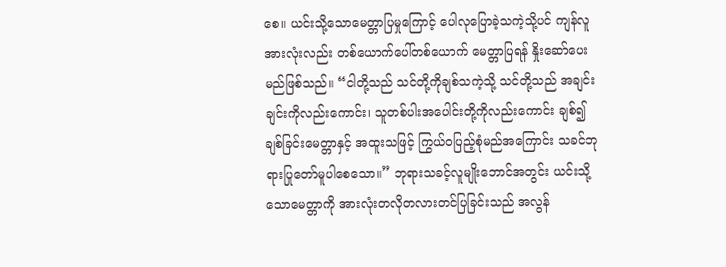စေ။ ယင်းသို့သောမေတ္တာပြမှုကြောင့် ပေါလုပြောခဲ့သကဲ့သို့ပင် ကျန်လူအားလုံးလည်း တစ်ယောက်ပေါ်တစ်ယောက် မေတ္တာပြရန် နှိုးဆော်ပေးမည်ဖြစ်သည်။ “ငါတို့သည် သင်တို့ကိုချစ်သကဲ့သို့ သင်တို့သည် အချင်းချင်းကိုလည်းကောင်း၊ သူတစ်ပါးအပေါင်းတို့ကိုလည်းကောင်း ချစ်၍ ချစ်ခြင်းမေတ္တာနှင့် အထူးသဖြင့် ကြွယ်ဝပြည့်စုံမည်အကြောင်း သခင်ဘုရားပြုတော်မူပါစေသော။” ဘုရားသခင့်လူမျိုးဘောင်အတွင်း ယင်းသို့သောမေတ္တာကို အားလုံးတလိုတလားတင်ပြခြင်းသည် အလွန်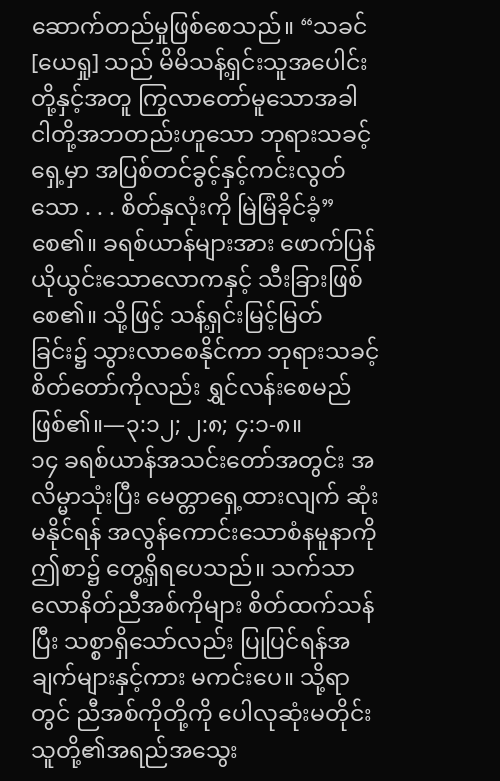ဆောက်တည်မှုဖြစ်စေသည်။ “သခင် [ယေရှု] သည် မိမိသန့်ရှင်းသူအပေါင်းတို့နှင့်အတူ ကြွလာတော်မူသောအခါ ငါတို့အဘတည်းဟူသော ဘုရားသခင့်ရှေ့မှာ အပြစ်တင်ခွင့်နှင့်ကင်းလွတ်သော . . . စိတ်နှလုံးကို မြဲမြံခိုင်ခံ့” စေ၏။ ခရစ်ယာန်များအား ဖောက်ပြန်ယိုယွင်းသောလောကနှင့် သီးခြားဖြစ်စေ၏။ သို့ဖြင့် သန့်ရှင်းမြင့်မြတ်ခြင်း၌ သွားလာစေနိုင်ကာ ဘုရားသခင့်စိတ်တော်ကိုလည်း ရွှင်လန်းစေမည်ဖြစ်၏။—၃:၁၂; ၂:၈; ၄:၁-၈။
၁၄ ခရစ်ယာန်အသင်းတော်အတွင်း အလိမ္မာသုံးပြီး မေတ္တာရှေ့ထားလျက် ဆုံးမနိုင်ရန် အလွန်ကောင်းသောစံနမူနာကို ဤစာ၌ တွေ့ရှိရပေသည်။ သက်သာလောနိတ်ညီအစ်ကိုများ စိတ်ထက်သန်ပြီး သစ္စာရှိသော်လည်း ပြုပြင်ရန်အချက်များနှင့်ကား မကင်းပေ။ သို့ရာတွင် ညီအစ်ကိုတို့ကို ပေါလုဆုံးမတိုင်း သူတို့၏အရည်အသွေး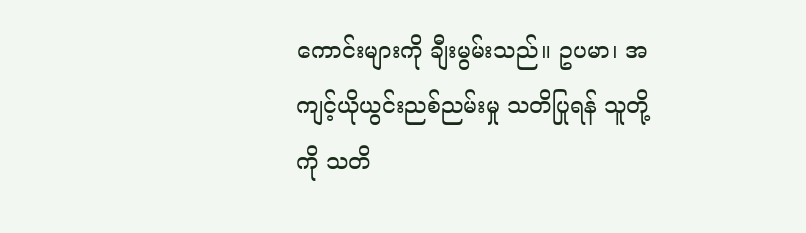ကောင်းများကို ချီးမွမ်းသည်။ ဥပမာ၊ အကျင့်ယိုယွင်းညစ်ညမ်းမှု သတိပြုရန် သူတို့ကို သတိ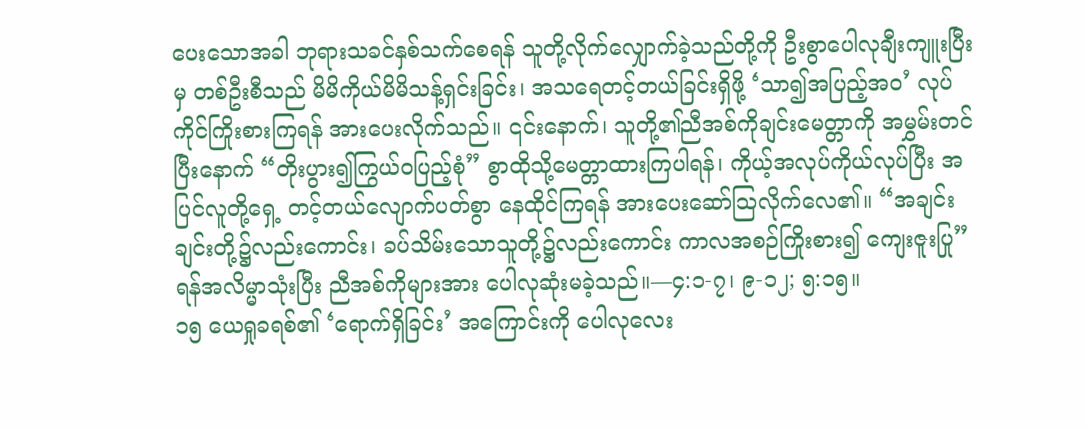ပေးသောအခါ ဘုရားသခင်နှစ်သက်စေရန် သူတို့လိုက်လျှောက်ခဲ့သည်တို့ကို ဦးစွာပေါလုချီးကျူးပြီးမှ တစ်ဦးစီသည် မိမိကိုယ်မိမိသန့်ရှင်းခြင်း၊ အသရေတင့်တယ်ခြင်းရှိဖို့ ‘သာ၍အပြည့်အဝ’ လုပ်ကိုင်ကြိုးစားကြရန် အားပေးလိုက်သည်။ ၎င်းနောက်၊ သူတို့၏ညီအစ်ကိုချင်းမေတ္တာကို အမွှမ်းတင်ပြီးနောက် “တိုးပွား၍ကြွယ်ဝပြည့်စုံ” စွာထိုသို့မေတ္တာထားကြပါရန်၊ ကိုယ့်အလုပ်ကိုယ်လုပ်ပြီး အပြင်လူတို့ရှေ့ တင့်တယ်လျောက်ပတ်စွာ နေထိုင်ကြရန် အားပေးဆော်သြလိုက်လေ၏။ “အချင်းချင်းတို့၌လည်းကောင်း၊ ခပ်သိမ်းသောသူတို့၌လည်းကောင်း ကာလအစဉ်ကြိုးစား၍ ကျေးဇူးပြု” ရန်အလိမ္မာသုံးပြီး ညီအစ်ကိုများအား ပေါလုဆုံးမခဲ့သည်။—၄:၁-၇၊ ၉-၁၂; ၅:၁၅။
၁၅ ယေရှုခရစ်၏ ‘ရောက်ရှိခြင်း’ အကြောင်းကို ပေါလုလေး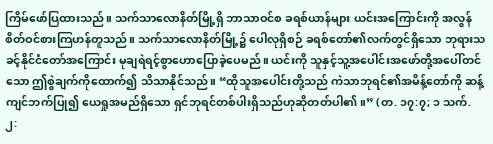ကြိမ်ဖော်ပြထားသည်။ သက်သာလောနိတ်မြို့ရှိ ဘာသာဝင်စ ခရစ်ယာန်များ ယင်းအကြောင်းကို အလွန်စိတ်ဝင်စားကြဟန်တူသည်။ သက်သာလောနိတ်မြို့၌ ပေါလုရှိစဉ် ခရစ်တော်၏လက်တွင်ရှိသော ဘုရားသခင့်နိုင်ငံတော်အကြောင်း မုချရဲရင့်စွာဟောပြောခဲ့ပေမည်။ ယင်းကို သူနှင့်သူ့အပေါင်းအဖော်တို့အပေါ်တင်သော ဤစွဲချက်ကိုထောက်၍ သိသာနိုင်သည်။ “ထိုသူအပေါင်းတို့သည် ကဲသာဘုရင်၏အမိန့်တော်ကို ဆန့်ကျင်ဘက်ပြု၍ ယေရှုအမည်ရှိသော ရှင်ဘုရင်တစ်ပါးရှိသည်ဟုဆိုတတ်ပါ၏။” (တ. ၁၇:၇; ၁ သက်. ၂: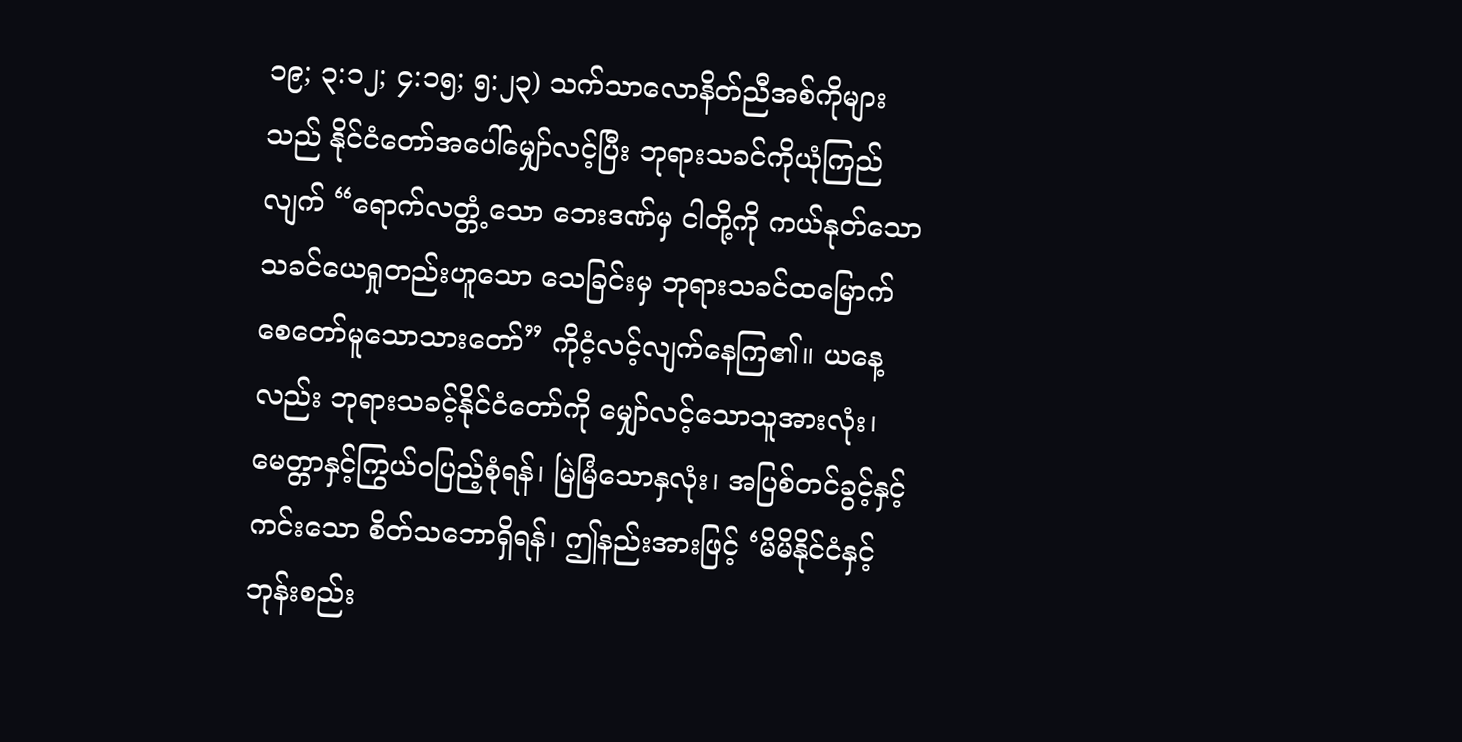၁၉; ၃:၁၂; ၄:၁၅; ၅:၂၃) သက်သာလောနိတ်ညီအစ်ကိုများသည် နိုင်ငံတော်အပေါ်မျှော်လင့်ပြီး ဘုရားသခင်ကိုယုံကြည်လျက် “ရောက်လတ္တံ့သော ဘေးဒဏ်မှ ငါတို့ကို ကယ်နုတ်သော သခင်ယေရှုတည်းဟူသော သေခြင်းမှ ဘုရားသခင်ထမြောက်စေတော်မူသောသားတော်” ကိုငံ့လင့်လျက်နေကြ၏။ ယနေ့လည်း ဘုရားသခင့်နိုင်ငံတော်ကို မျှော်လင့်သောသူအားလုံး၊ မေတ္တာနှင့်ကြွယ်ဝပြည့်စုံရန်၊ မြဲမြံသောနှလုံး၊ အပြစ်တင်ခွင့်နှင့်ကင်းသော စိတ်သဘောရှိရန်၊ ဤနည်းအားဖြင့် ‘မိမိနိုင်ငံနှင့် ဘုန်းစည်း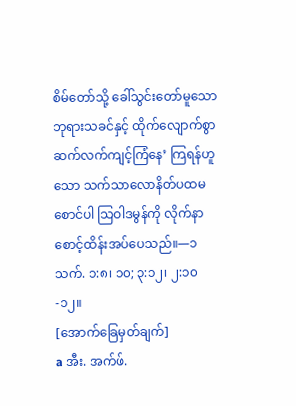စိမ်တော်သို့ ခေါ်သွင်းတော်မူသော ဘုရားသခင်နှင့် ထိုက်လျောက်စွာ ဆက်လက်ကျင့်ကြံနေ’ ကြရန်ဟူသော သက်သာလောနိတ်ပထမစောင်ပါ သြဝါဒမွန်ကို လိုက်နာစောင့်ထိန်းအပ်ပေသည်။—၁ သက်. ၁:၈၊ ၁၀; ၃:၁၂၊ ၂:၁၀-၁၂။
[အောက်ခြေမှတ်ချက်]
a အီး. အက်ဖ်.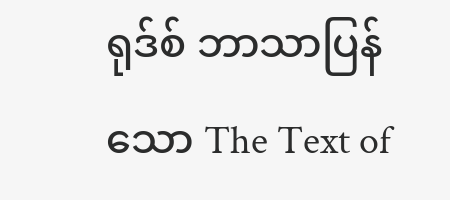ရုဒ်စ် ဘာသာပြန်သော The Text of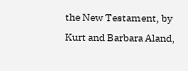the New Testament, by Kurt and Barbara Aland,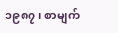၁၉၈၇၊ စာမျက်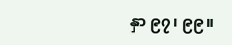နှာ ၉၇၊ ၉၉။